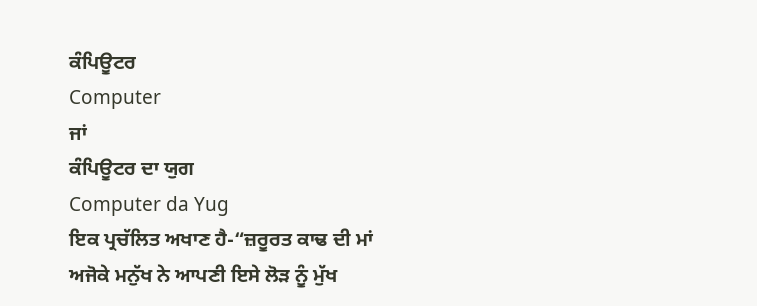ਕੰਪਿਊਟਰ
Computer
ਜਾਂ
ਕੰਪਿਊਟਰ ਦਾ ਯੁਗ
Computer da Yug
ਇਕ ਪ੍ਰਚੱਲਿਤ ਅਖਾਣ ਹੈ-“ਜ਼ਰੂਰਤ ਕਾਢ ਦੀ ਮਾਂ ਅਜੋਕੇ ਮਨੁੱਖ ਨੇ ਆਪਣੀ ਇਸੇ ਲੋੜ ਨੂੰ ਮੁੱਖ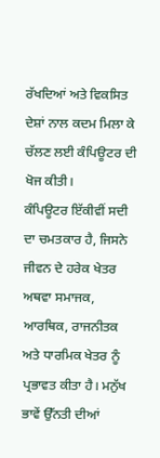ਰੱਖਦਿਆਂ ਅਤੇ ਵਿਕਸਿਤ ਦੇਸ਼ਾਂ ਨਾਲ ਕਦਮ ਮਿਲਾ ਕੇ ਚੱਲਣ ਲਈ ਕੰਪਿਊਟਰ ਦੀ ਖੋਜ ਕੀਤੀ।
ਕੰਪਿਊਟਰ ਇੱਕੀਵੀਂ ਸਦੀ ਦਾ ਚਮਤਕਾਰ ਹੈ, ਜਿਸਨੇ ਜੀਵਨ ਦੇ ਹਰੇਕ ਖੇਤਰ ਅਥਵਾ ਸਮਾਜਕ, ਆਰਥਿਕ, ਰਾਜਨੀਤਕ ਅਤੇ ਧਾਰਮਿਕ ਖੇਤਰ ਨੂੰ ਪ੍ਰਭਾਵਤ ਕੀਤਾ ਹੈ। ਮਨੁੱਖ ਭਾਵੇਂ ਉੱਨਤੀ ਦੀਆਂ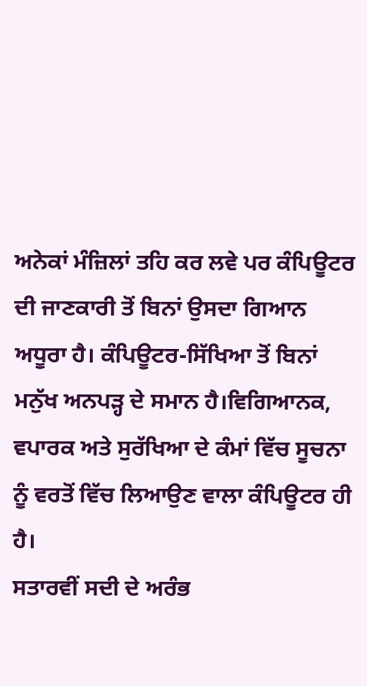ਅਨੇਕਾਂ ਮੰਜ਼ਿਲਾਂ ਤਹਿ ਕਰ ਲਵੇ ਪਰ ਕੰਪਿਊਟਰ ਦੀ ਜਾਣਕਾਰੀ ਤੋਂ ਬਿਨਾਂ ਉਸਦਾ ਗਿਆਨ ਅਧੂਰਾ ਹੈ। ਕੰਪਿਊਟਰ-ਸਿੱਖਿਆ ਤੋਂ ਬਿਨਾਂ ਮਨੁੱਖ ਅਨਪੜ੍ਹ ਦੇ ਸਮਾਨ ਹੈ।ਵਿਗਿਆਨਕ, ਵਪਾਰਕ ਅਤੇ ਸੁਰੱਖਿਆ ਦੇ ਕੰਮਾਂ ਵਿੱਚ ਸੂਚਨਾ ਨੂੰ ਵਰਤੋਂ ਵਿੱਚ ਲਿਆਉਣ ਵਾਲਾ ਕੰਪਿਊਟਰ ਹੀ ਹੈ।
ਸਤਾਰਵੀਂ ਸਦੀ ਦੇ ਅਰੰਭ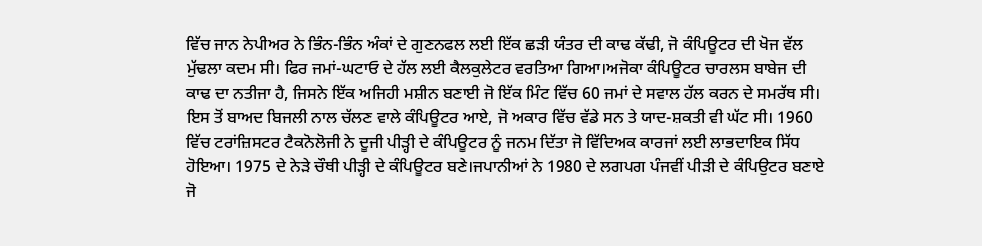ਵਿੱਚ ਜਾਨ ਨੇਪੀਅਰ ਨੇ ਭਿੰਨ-ਭਿੰਨ ਅੰਕਾਂ ਦੇ ਗੁਣਨਫਲ ਲਈ ਇੱਕ ਛੜੀ ਯੰਤਰ ਦੀ ਕਾਢ ਕੱਢੀ, ਜੋ ਕੰਪਿਊਟਰ ਦੀ ਖੋਜ ਵੱਲ ਮੁੱਢਲਾ ਕਦਮ ਸੀ। ਫਿਰ ਜਮਾਂ-ਘਟਾਓ ਦੇ ਹੱਲ ਲਈ ਕੈਲਕੁਲੇਟਰ ਵਰਤਿਆ ਗਿਆ।ਅਜੋਕਾ ਕੰਪਿਊਟਰ ਚਾਰਲਸ ਬਾਬੇਜ ਦੀ ਕਾਢ ਦਾ ਨਤੀਜਾ ਹੈ, ਜਿਸਨੇ ਇੱਕ ਅਜਿਹੀ ਮਸ਼ੀਨ ਬਣਾਈ ਜੋ ਇੱਕ ਮਿੰਟ ਵਿੱਚ 60 ਜਮਾਂ ਦੇ ਸਵਾਲ ਹੱਲ ਕਰਨ ਦੇ ਸਮਰੱਥ ਸੀ। ਇਸ ਤੋਂ ਬਾਅਦ ਬਿਜਲੀ ਨਾਲ ਚੱਲਣ ਵਾਲੇ ਕੰਪਿਊਟਰ ਆਏ, ਜੋ ਅਕਾਰ ਵਿੱਚ ਵੱਡੇ ਸਨ ਤੇ ਯਾਦ-ਸ਼ਕਤੀ ਵੀ ਘੱਟ ਸੀ। 1960 ਵਿੱਚ ਟਰਾਂਜ਼ਿਸਟਰ ਟੈਕਨੋਲੋਜੀ ਨੇ ਦੂਜੀ ਪੀੜ੍ਹੀ ਦੇ ਕੰਪਿਊਟਰ ਨੂੰ ਜਨਮ ਦਿੱਤਾ ਜੋ ਵਿੱਦਿਅਕ ਕਾਰਜਾਂ ਲਈ ਲਾਭਦਾਇਕ ਸਿੱਧ ਹੋਇਆ। 1975 ਦੇ ਨੇੜੇ ਚੌਥੀ ਪੀੜ੍ਹੀ ਦੇ ਕੰਪਿਊਟਰ ਬਣੇ।ਜਪਾਨੀਆਂ ਨੇ 1980 ਦੇ ਲਗਪਗ ਪੰਜਵੀਂ ਪੀੜੀ ਦੇ ਕੰਪਿਉਟਰ ਬਣਾਏ ਜੋ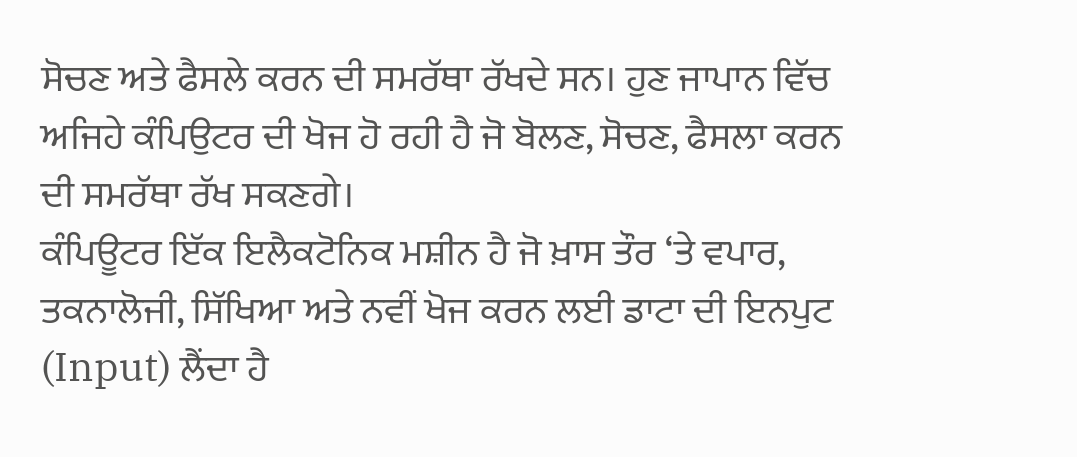ਸੋਚਣ ਅਤੇ ਫੈਸਲੇ ਕਰਨ ਦੀ ਸਮਰੱਥਾ ਰੱਖਦੇ ਸਨ। ਹੁਣ ਜਾਪਾਨ ਵਿੱਚ ਅਜਿਹੇ ਕੰਪਿਉਟਰ ਦੀ ਖੋਜ ਹੋ ਰਹੀ ਹੈ ਜੋ ਬੋਲਣ, ਸੋਚਣ, ਫੈਸਲਾ ਕਰਨ ਦੀ ਸਮਰੱਥਾ ਰੱਖ ਸਕਣਗੇ।
ਕੰਪਿਊਟਰ ਇੱਕ ਇਲੈਕਟੋਨਿਕ ਮਸ਼ੀਨ ਹੈ ਜੋ ਖ਼ਾਸ ਤੌਰ ‘ਤੇ ਵਪਾਰ, ਤਕਨਾਲੋਜੀ, ਸਿੱਖਿਆ ਅਤੇ ਨਵੀਂ ਖੋਜ ਕਰਨ ਲਈ ਡਾਟਾ ਦੀ ਇਨਪੁਟ (Input) ਲੈਂਦਾ ਹੈ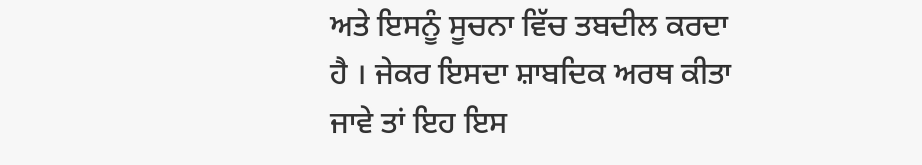ਅਤੇ ਇਸਨੂੰ ਸੂਚਨਾ ਵਿੱਚ ਤਬਦੀਲ ਕਰਦਾ ਹੈ । ਜੇਕਰ ਇਸਦਾ ਸ਼ਾਬਦਿਕ ਅਰਥ ਕੀਤਾ ਜਾਵੇ ਤਾਂ ਇਹ ਇਸ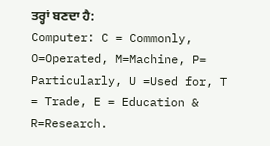ਤਰ੍ਹਾਂ ਬਣਦਾ ਹੈ:
Computer: C = Commonly, O=Operated, M=Machine, P= Particularly, U =Used for, T = Trade, E = Education & R=Research.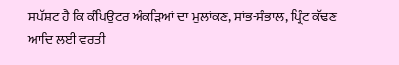ਸਪੱਸ਼ਟ ਹੈ ਕਿ ਕੰਪਿਉਟਰ ਅੰਕੜਿਆਂ ਦਾ ਮੁਲਾਂਕਣ, ਸਾਂਭ-ਸੰਭਾਲ, ਪ੍ਰਿੰਟ ਕੱਢਣ ਆਦਿ ਲਈ ਵਰਤੀ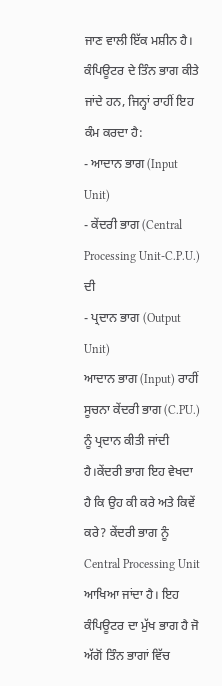ਜਾਣ ਵਾਲੀ ਇੱਕ ਮਸ਼ੀਨ ਹੈ। ਕੰਪਿਊਟਰ ਦੇ ਤਿੰਨ ਭਾਗ ਕੀਤੇ ਜਾਂਦੇ ਹਨ, ਜਿਨ੍ਹਾਂ ਰਾਹੀਂ ਇਹ ਕੰਮ ਕਰਦਾ ਹੈ:
- ਆਦਾਨ ਭਾਗ (Input Unit)
- ਕੇਂਦਰੀ ਭਾਗ (Central Processing Unit-C.P.U.) ਦੀ
- ਪ੍ਰਦਾਨ ਭਾਗ (Output Unit)
ਆਦਾਨ ਭਾਗ (Input) ਰਾਹੀਂ ਸੂਚਨਾ ਕੇਂਦਰੀ ਭਾਗ (C.PU.) ਨੂੰ ਪ੍ਰਦਾਨ ਕੀਤੀ ਜਾਂਦੀ ਹੈ।ਕੇਂਦਰੀ ਭਾਗ ਇਹ ਵੇਖਦਾ ਹੈ ਕਿ ਉਹ ਕੀ ਕਰੇ ਅਤੇ ਕਿਵੇਂ ਕਰੇ? ਕੇਂਦਰੀ ਭਾਗ ਨੂੰ Central Processing Unit ਆਖਿਆ ਜਾਂਦਾ ਹੈ। ਇਹ ਕੰਪਿਊਟਰ ਦਾ ਮੁੱਖ ਭਾਗ ਹੈ ਜੋ ਅੱਗੋਂ ਤਿੰਨ ਭਾਗਾਂ ਵਿੱਚ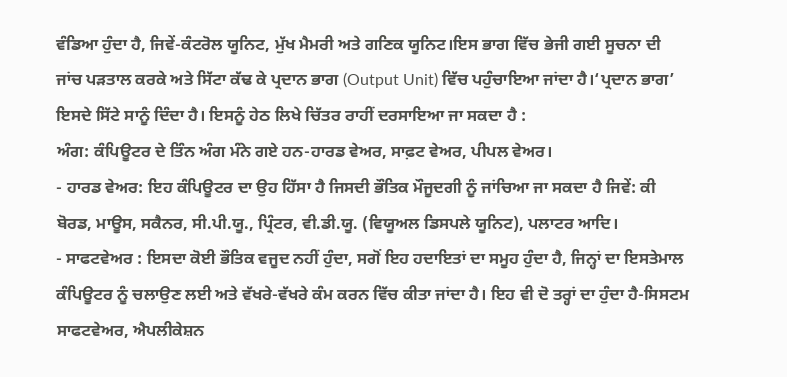ਵੰਡਿਆ ਹੁੰਦਾ ਹੈ, ਜਿਵੇਂ-ਕੰਟਰੋਲ ਯੂਨਿਟ, ਮੁੱਖ ਮੈਮਰੀ ਅਤੇ ਗਣਿਕ ਯੂਨਿਟ।ਇਸ ਭਾਗ ਵਿੱਚ ਭੇਜੀ ਗਈ ਸੂਚਨਾ ਦੀ ਜਾਂਚ ਪੜਤਾਲ ਕਰਕੇ ਅਤੇ ਸਿੱਟਾ ਕੱਢ ਕੇ ਪ੍ਰਦਾਨ ਭਾਗ (Output Unit) ਵਿੱਚ ਪਹੁੰਚਾਇਆ ਜਾਂਦਾ ਹੈ।‘ਪ੍ਰਦਾਨ ਭਾਗ’ ਇਸਦੇ ਸਿੱਟੇ ਸਾਨੂੰ ਦਿੰਦਾ ਹੈ। ਇਸਨੂੰ ਹੇਠ ਲਿਖੇ ਚਿੱਤਰ ਰਾਹੀਂ ਦਰਸਾਇਆ ਜਾ ਸਕਦਾ ਹੈ :
ਅੰਗ: ਕੰਪਿਊਟਰ ਦੇ ਤਿੰਨ ਅੰਗ ਮੰਨੇ ਗਏ ਹਨ-ਹਾਰਡ ਵੇਅਰ, ਸਾਫ਼ਟ ਵੇਅਰ, ਪੀਪਲ ਵੇਅਰ।
- ਹਾਰਡ ਵੇਅਰ: ਇਹ ਕੰਪਿਊਟਰ ਦਾ ਉਹ ਹਿੱਸਾ ਹੈ ਜਿਸਦੀ ਭੌਤਿਕ ਮੌਜੂਦਗੀ ਨੂੰ ਜਾਂਚਿਆ ਜਾ ਸਕਦਾ ਹੈ ਜਿਵੇਂ: ਕੀ ਬੋਰਡ, ਮਾਊਸ, ਸਕੈਨਰ, ਸੀ.ਪੀ.ਯੂ., ਪ੍ਰਿੰਟਰ, ਵੀ.ਡੀ.ਯੂ. (ਵਿਯੂਅਲ ਡਿਸਪਲੇ ਯੂਨਿਟ), ਪਲਾਟਰ ਆਦਿ।
- ਸਾਫਟਵੇਅਰ : ਇਸਦਾ ਕੋਈ ਭੌਤਿਕ ਵਜੂਦ ਨਹੀਂ ਹੁੰਦਾ, ਸਗੋਂ ਇਹ ਹਦਾਇਤਾਂ ਦਾ ਸਮੂਹ ਹੁੰਦਾ ਹੈ, ਜਿਨ੍ਹਾਂ ਦਾ ਇਸਤੇਮਾਲ ਕੰਪਿਊਟਰ ਨੂੰ ਚਲਾਉਣ ਲਈ ਅਤੇ ਵੱਖਰੇ-ਵੱਖਰੇ ਕੰਮ ਕਰਨ ਵਿੱਚ ਕੀਤਾ ਜਾਂਦਾ ਹੈ। ਇਹ ਵੀ ਦੋ ਤਰ੍ਹਾਂ ਦਾ ਹੁੰਦਾ ਹੈ-ਸਿਸਟਮ ਸਾਫਟਵੇਅਰ, ਐਪਲੀਕੇਸ਼ਨ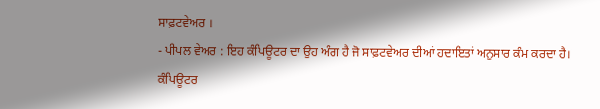ਸਾਫ਼ਟਵੇਅਰ ।
- ਪੀਪਲ ਵੇਅਰ : ਇਹ ਕੰਪਿਊਟਰ ਦਾ ਉਹ ਅੰਗ ਹੈ ਜੋ ਸਾਫ਼ਟਵੇਅਰ ਦੀਆਂ ਹਦਾਇਤਾਂ ਅਨੁਸਾਰ ਕੰਮ ਕਰਦਾ ਹੈ।
ਕੰਪਿਊਟਰ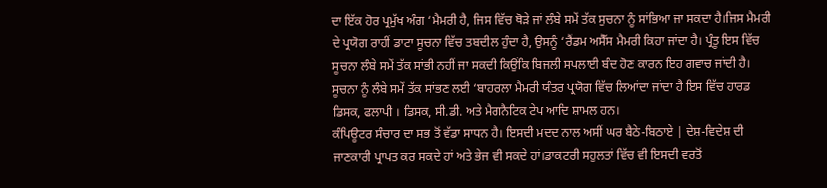ਦਾ ਇੱਕ ਹੋਰ ਪ੍ਰਮੁੱਖ ਅੰਗ ‘ਮੈਮਰੀ ਹੈ, ਜਿਸ ਵਿੱਚ ਥੋੜੇ ਜਾਂ ਲੰਬੇ ਸਮੇਂ ਤੱਕ ਸੁਚਨਾ ਨੂੰ ਸਾਂਭਿਆ ਜਾ ਸਕਦਾ ਹੈ।ਜਿਸ ਮੈਮਰੀ ਦੇ ਪ੍ਰਯੋਗ ਰਾਹੀਂ ਡਾਟਾ ਸੂਚਨਾ ਵਿੱਚ ਤਬਦੀਲ ਹੁੰਦਾ ਹੈ, ਉਸਨੂੰ ‘ਰੈਂਡਮ ਅਸੈੱਸ ਮੈਮਰੀ ਕਿਹਾ ਜਾਂਦਾ ਹੈ। ਪ੍ਰੰਤੂ ਇਸ ਵਿੱਚ ਸੂਚਨਾ ਲੰਬੇ ਸਮੇਂ ਤੱਕ ਸਾਂਭੀ ਨਹੀਂ ਜਾ ਸਕਦੀ ਕਿਉਂਕਿ ਬਿਜਲੀ ਸਪਲਾਈ ਬੰਦ ਹੋਣ ਕਾਰਨ ਇਹ ਗਵਾਚ ਜਾਂਦੀ ਹੈ। ਸੂਚਨਾ ਨੂੰ ਲੰਬੇ ਸਮੇਂ ਤੱਕ ਸਾਂਭਣ ਲਈ ‘ਬਾਹਰਲਾ ਮੈਮਰੀ ਯੰਤਰ ਪ੍ਰਯੋਗ ਵਿੱਚ ਲਿਆਂਦਾ ਜਾਂਦਾ ਹੈ ਇਸ ਵਿੱਚ ਹਾਰਡ ਡਿਸਕ, ਫਲਾਪੀ । ਡਿਸਕ, ਸੀ.ਡੀ. ਅਤੇ ਮੈਗਨੈਟਿਕ ਟੇਪ ਆਦਿ ਸ਼ਾਮਲ ਹਨ।
ਕੰਪਿਊਟਰ ਸੰਚਾਰ ਦਾ ਸਭ ਤੋਂ ਵੱਡਾ ਸਾਧਨ ਹੈ। ਇਸਦੀ ਮਦਦ ਨਾਲ ਅਸੀਂ ਘਰ ਬੈਠੇ-ਬਿਠਾਏ | ਦੇਸ਼-ਵਿਦੇਸ਼ ਦੀ ਜਾਣਕਾਰੀ ਪ੍ਰਾਪਤ ਕਰ ਸਕਦੇ ਹਾਂ ਅਤੇ ਭੇਜ ਵੀ ਸਕਦੇ ਹਾਂ।ਡਾਕਟਰੀ ਸਹੁਲਤਾਂ ਵਿੱਚ ਵੀ ਇਸਦੀ ਵਰਤੋਂ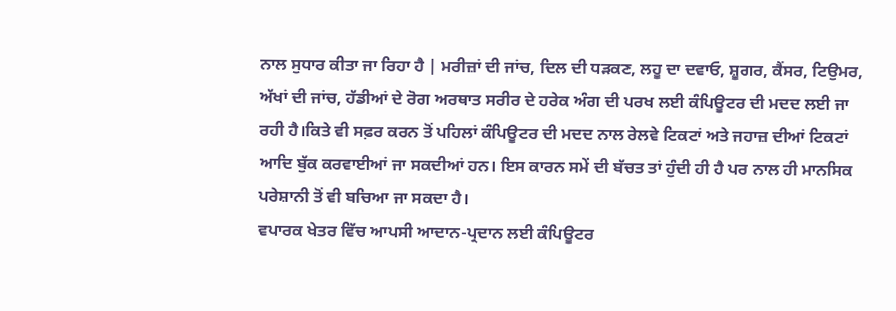ਨਾਲ ਸੁਧਾਰ ਕੀਤਾ ਜਾ ਰਿਹਾ ਹੈ | ਮਰੀਜ਼ਾਂ ਦੀ ਜਾਂਚ, ਦਿਲ ਦੀ ਧੜਕਣ, ਲਹੂ ਦਾ ਦਵਾਓ, ਸ਼ੂਗਰ, ਕੈਂਸਰ, ਟਿਉਮਰ, ਅੱਖਾਂ ਦੀ ਜਾਂਚ, ਹੱਡੀਆਂ ਦੇ ਰੋਗ ਅਰਥਾਤ ਸਰੀਰ ਦੇ ਹਰੇਕ ਅੰਗ ਦੀ ਪਰਖ ਲਈ ਕੰਪਿਊਟਰ ਦੀ ਮਦਦ ਲਈ ਜਾ ਰਹੀ ਹੈ।ਕਿਤੇ ਵੀ ਸਫ਼ਰ ਕਰਨ ਤੋਂ ਪਹਿਲਾਂ ਕੰਪਿਊਟਰ ਦੀ ਮਦਦ ਨਾਲ ਰੇਲਵੇ ਟਿਕਟਾਂ ਅਤੇ ਜਹਾਜ਼ ਦੀਆਂ ਟਿਕਟਾਂ ਆਦਿ ਬੁੱਕ ਕਰਵਾਈਆਂ ਜਾ ਸਕਦੀਆਂ ਹਨ। ਇਸ ਕਾਰਨ ਸਮੇਂ ਦੀ ਬੱਚਤ ਤਾਂ ਹੁੰਦੀ ਹੀ ਹੈ ਪਰ ਨਾਲ ਹੀ ਮਾਨਸਿਕ ਪਰੇਸ਼ਾਨੀ ਤੋਂ ਵੀ ਬਚਿਆ ਜਾ ਸਕਦਾ ਹੈ।
ਵਪਾਰਕ ਖੇਤਰ ਵਿੱਚ ਆਪਸੀ ਆਦਾਨ-ਪ੍ਰਦਾਨ ਲਈ ਕੰਪਿਊਟਰ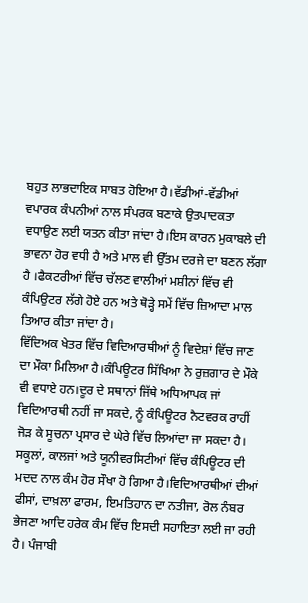ਬਹੁਤ ਲਾਭਦਾਇਕ ਸਾਬਤ ਹੋਇਆ ਹੈ।ਵੱਡੀਆਂ-ਵੱਡੀਆਂ ਵਪਾਰਕ ਕੰਪਨੀਆਂ ਨਾਲ ਸੰਪਰਕ ਬਣਾਕੇ ਉਤਪਾਦਕਤਾ ਵਧਾਉਣ ਲਈ ਯਤਨ ਕੀਤਾ ਜਾਂਦਾ ਹੈ।ਇਸ ਕਾਰਨ ਮੁਕਾਬਲੇ ਦੀ ਭਾਵਨਾ ਹੋਰ ਵਧੀ ਹੈ ਅਤੇ ਮਾਲ ਵੀ ਉੱਤਮ ਦਰਜੇ ਦਾ ਬਣਨ ਲੱਗਾ ਹੈ ।ਫੈਕਟਰੀਆਂ ਵਿੱਚ ਚੱਲਣ ਵਾਲੀਆਂ ਮਸ਼ੀਨਾਂ ਵਿੱਚ ਵੀ ਕੰਪਿਉਟਰ ਲੱਗੇ ਹੋਏ ਹਨ ਅਤੇ ਥੋੜ੍ਹੇ ਸਮੇਂ ਵਿੱਚ ਜ਼ਿਆਦਾ ਮਾਲ ਤਿਆਰ ਕੀਤਾ ਜਾਂਦਾ ਹੈ।
ਵਿੱਦਿਅਕ ਖੇਤਰ ਵਿੱਚ ਵਿਦਿਆਰਥੀਆਂ ਨੂੰ ਵਿਦੇਸ਼ਾਂ ਵਿੱਚ ਜਾਣ ਦਾ ਮੌਕਾ ਮਿਲਿਆ ਹੈ।ਕੰਪਿਊਟਰ ਸਿੱਖਿਆ ਨੇ ਰੁਜ਼ਗਾਰ ਦੇ ਮੌਕੇ ਵੀ ਵਧਾਏ ਹਨ।ਦੂਰ ਦੇ ਸਥਾਨਾਂ ਜਿੱਥੇ ਅਧਿਆਪਕ ਜਾਂ ਵਿਦਿਆਰਥੀ ਨਹੀਂ ਜਾ ਸਕਦੇ, ਨੂੰ ਕੰਪਿਊਟਰ ਨੈਟਵਰਕ ਰਾਹੀਂ ਜੋੜ ਕੇ ਸੂਚਨਾ ਪ੍ਰਸਾਰ ਦੇ ਘੇਰੇ ਵਿੱਚ ਲਿਆਂਦਾ ਜਾ ਸਕਦਾ ਹੈ। ਸਕੂਲਾਂ, ਕਾਲਜਾਂ ਅਤੇ ਯੂਨੀਵਰਸਿਟੀਆਂ ਵਿੱਚ ਕੰਪਿਊਟਰ ਦੀ ਮਦਦ ਨਾਲ ਕੰਮ ਹੋਰ ਸੌਖਾ ਹੋ ਗਿਆ ਹੈ।ਵਿਦਿਆਰਥੀਆਂ ਦੀਆਂ ਫੀਸਾਂ, ਦਾਖ਼ਲਾ ਫਾਰਮ, ਇਮਤਿਹਾਨ ਦਾ ਨਤੀਜਾ, ਰੋਲ ਨੰਬਰ ਭੇਜਣਾ ਆਦਿ ਹਰੇਕ ਕੰਮ ਵਿੱਚ ਇਸਦੀ ਸਹਾਇਤਾ ਲਈ ਜਾ ਰਹੀ ਹੈ। ਪੰਜਾਬੀ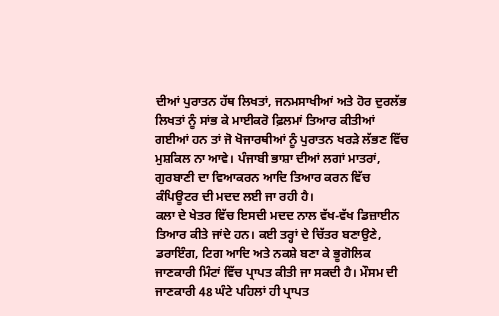ਦੀਆਂ ਪੁਰਾਤਨ ਹੱਥ ਲਿਖਤਾਂ, ਜਨਮਸਾਖੀਆਂ ਅਤੇ ਹੋਰ ਦੁਰਲੱਭ ਲਿਖਤਾਂ ਨੂੰ ਸਾਂਭ ਕੇ ਮਾਈਕਰੋ ਫ਼ਿਲਮਾਂ ਤਿਆਰ ਕੀਤੀਆਂ ਗਈਆਂ ਹਨ ਤਾਂ ਜੋ ਖੋਜਾਰਥੀਆਂ ਨੂੰ ਪੁਰਾਤਨ ਖਰੜੇ ਲੱਭਣ ਵਿੱਚ ਮੁਸ਼ਕਿਲ ਨਾ ਆਵੇ। ਪੰਜਾਬੀ ਭਾਸ਼ਾ ਦੀਆਂ ਲਗਾਂ ਮਾਤਰਾਂ, ਗੁਰਬਾਣੀ ਦਾ ਵਿਆਕਰਨ ਆਦਿ ਤਿਆਰ ਕਰਨ ਵਿੱਚ ਕੰਪਿਊਟਰ ਦੀ ਮਦਦ ਲਈ ਜਾ ਰਹੀ ਹੈ।
ਕਲਾ ਦੇ ਖੇਤਰ ਵਿੱਚ ਇਸਦੀ ਮਦਦ ਨਾਲ ਵੱਖ-ਵੱਖ ਡਿਜ਼ਾਈਨ ਤਿਆਰ ਕੀਤੇ ਜਾਂਦੇ ਹਨ। ਕਈ ਤਰ੍ਹਾਂ ਦੇ ਚਿੱਤਰ ਬਣਾਉਣੇ, ਡਰਾਇੰਗ, ਟਿਗ ਆਦਿ ਅਤੇ ਨਕਸ਼ੇ ਬਣਾ ਕੇ ਭੂਗੋਲਿਕ ਜਾਣਕਾਰੀ ਮਿੰਟਾਂ ਵਿੱਚ ਪ੍ਰਾਪਤ ਕੀਤੀ ਜਾ ਸਕਦੀ ਹੈ। ਮੌਸਮ ਦੀ ਜਾਣਕਾਰੀ 48 ਘੰਟੇ ਪਹਿਲਾਂ ਹੀ ਪ੍ਰਾਪਤ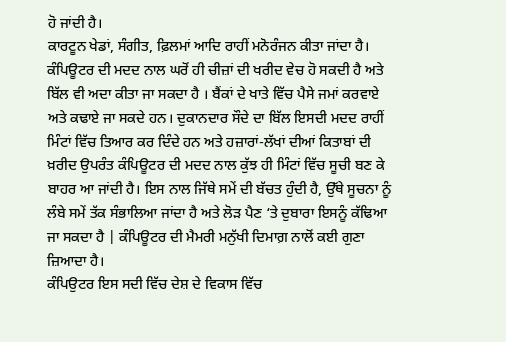ਹੋ ਜਾਂਦੀ ਹੈ।
ਕਾਰਟੂਨ ਖੇਡਾਂ, ਸੰਗੀਤ, ਫ਼ਿਲਮਾਂ ਆਦਿ ਰਾਹੀਂ ਮਨੋਰੰਜਨ ਕੀਤਾ ਜਾਂਦਾ ਹੈ। ਕੰਪਿਊਟਰ ਦੀ ਮਦਦ ਨਾਲ ਘਰੋਂ ਹੀ ਚੀਜ਼ਾਂ ਦੀ ਖਰੀਦ ਵੇਚ ਹੋ ਸਕਦੀ ਹੈ ਅਤੇ ਬਿੱਲ ਵੀ ਅਦਾ ਕੀਤਾ ਜਾ ਸਕਦਾ ਹੈ । ਬੈਂਕਾਂ ਦੇ ਖਾਤੇ ਵਿੱਚ ਪੈਸੇ ਜਮਾਂ ਕਰਵਾਏ ਅਤੇ ਕਢਾਏ ਜਾ ਸਕਦੇ ਹਨ। ਦੁਕਾਨਦਾਰ ਸੌਦੇ ਦਾ ਬਿੱਲ ਇਸਦੀ ਮਦਦ ਰਾਹੀਂ ਮਿੰਟਾਂ ਵਿੱਚ ਤਿਆਰ ਕਰ ਦਿੰਦੇ ਹਨ ਅਤੇ ਹਜ਼ਾਰਾਂ-ਲੱਖਾਂ ਦੀਆਂ ਕਿਤਾਬਾਂ ਦੀ ਖ਼ਰੀਦ ਉਪਰੰਤ ਕੰਪਿਊਟਰ ਦੀ ਮਦਦ ਨਾਲ ਕੁੱਝ ਹੀ ਮਿੰਟਾਂ ਵਿੱਚ ਸੂਚੀ ਬਣ ਕੇ ਬਾਹਰ ਆ ਜਾਂਦੀ ਹੈ। ਇਸ ਨਾਲ ਜਿੱਥੇ ਸਮੇਂ ਦੀ ਬੱਚਤ ਹੁੰਦੀ ਹੈ, ਉੱਥੇ ਸੂਚਨਾ ਨੂੰ ਲੰਬੇ ਸਮੇਂ ਤੱਕ ਸੰਭਾਲਿਆ ਜਾਂਦਾ ਹੈ ਅਤੇ ਲੋੜ ਪੈਣ ‘ਤੇ ਦੁਬਾਰਾ ਇਸਨੂੰ ਕੱਢਿਆ ਜਾ ਸਕਦਾ ਹੈ | ਕੰਪਿਊਟਰ ਦੀ ਮੈਮਰੀ ਮਨੁੱਖੀ ਦਿਮਾਗ਼ ਨਾਲੋਂ ਕਈ ਗੁਣਾ ਜ਼ਿਆਦਾ ਹੈ।
ਕੰਪਿਉਟਰ ਇਸ ਸਦੀ ਵਿੱਚ ਦੇਸ਼ ਦੇ ਵਿਕਾਸ ਵਿੱਚ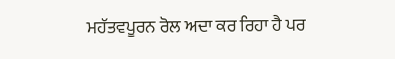ਮਹੱਤਵਪੂਰਨ ਰੋਲ ਅਦਾ ਕਰ ਰਿਹਾ ਹੈ ਪਰ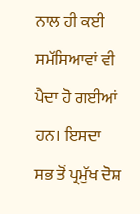ਨਾਲ ਹੀ ਕਈ ਸਮੱਸਿਆਵਾਂ ਵੀ ਪੈਦਾ ਹੋ ਗਈਆਂ ਹਨ। ਇਸਦਾ ਸਭ ਤੋਂ ਪ੍ਰਮੁੱਖ ਦੋਸ਼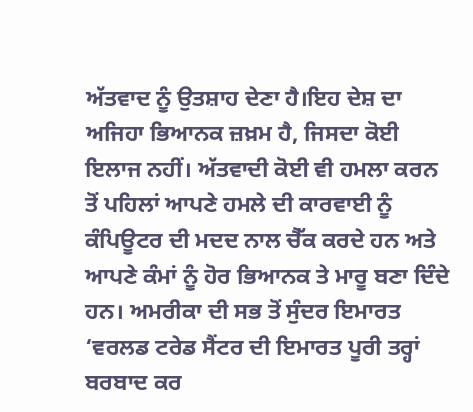ਅੱਤਵਾਦ ਨੂੰ ਉਤਸ਼ਾਹ ਦੇਣਾ ਹੈ।ਇਹ ਦੇਸ਼ ਦਾ ਅਜਿਹਾ ਭਿਆਨਕ ਜ਼ਖ਼ਮ ਹੈ, ਜਿਸਦਾ ਕੋਈ ਇਲਾਜ ਨਹੀਂ। ਅੱਤਵਾਦੀ ਕੋਈ ਵੀ ਹਮਲਾ ਕਰਨ ਤੋਂ ਪਹਿਲਾਂ ਆਪਣੇ ਹਮਲੇ ਦੀ ਕਾਰਵਾਈ ਨੂੰ ਕੰਪਿਊਟਰ ਦੀ ਮਦਦ ਨਾਲ ਚੈੱਕ ਕਰਦੇ ਹਨ ਅਤੇ ਆਪਣੇ ਕੰਮਾਂ ਨੂੰ ਹੋਰ ਭਿਆਨਕ ਤੇ ਮਾਰੂ ਬਣਾ ਦਿੰਦੇ ਹਨ। ਅਮਰੀਕਾ ਦੀ ਸਭ ਤੋਂ ਸੁੰਦਰ ਇਮਾਰਤ ‘ਵਰਲਡ ਟਰੇਡ ਸੈਂਟਰ ਦੀ ਇਮਾਰਤ ਪੂਰੀ ਤਰ੍ਹਾਂ ਬਰਬਾਦ ਕਰ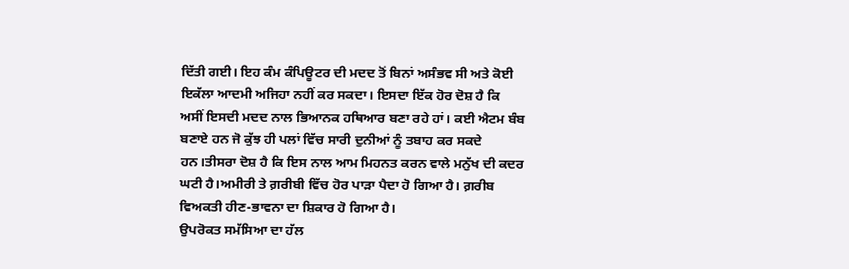ਦਿੱਤੀ ਗਈ। ਇਹ ਕੰਮ ਕੰਪਿਊਟਰ ਦੀ ਮਦਦ ਤੋਂ ਬਿਨਾਂ ਅਸੰਭਵ ਸੀ ਅਤੇ ਕੋਈ ਇਕੱਲਾ ਆਦਮੀ ਅਜਿਹਾ ਨਹੀਂ ਕਰ ਸਕਦਾ। ਇਸਦਾ ਇੱਕ ਹੋਰ ਦੋਸ਼ ਹੈ ਕਿ ਅਸੀਂ ਇਸਦੀ ਮਦਦ ਨਾਲ ਭਿਆਨਕ ਹਥਿਆਰ ਬਣਾ ਰਹੇ ਹਾਂ। ਕਈ ਐਟਮ ਬੰਬ ਬਣਾਏ ਹਨ ਜੋ ਕੁੱਝ ਹੀ ਪਲਾਂ ਵਿੱਚ ਸਾਰੀ ਦੁਨੀਆਂ ਨੂੰ ਤਬਾਹ ਕਰ ਸਕਦੇ ਹਨ।ਤੀਸਰਾ ਦੋਸ਼ ਹੈ ਕਿ ਇਸ ਨਾਲ ਆਮ ਮਿਹਨਤ ਕਰਨ ਵਾਲੇ ਮਨੁੱਖ ਦੀ ਕਦਰ ਘਟੀ ਹੈ।ਅਮੀਰੀ ਤੇ ਗ਼ਰੀਬੀ ਵਿੱਚ ਹੋਰ ਪਾੜਾ ਪੈਦਾ ਹੋ ਗਿਆ ਹੈ। ਗ਼ਰੀਬ ਵਿਅਕਤੀ ਹੀਣ-ਭਾਵਨਾ ਦਾ ਸ਼ਿਕਾਰ ਹੋ ਗਿਆ ਹੈ।
ਉਪਰੋਕਤ ਸਮੱਸਿਆ ਦਾ ਹੱਲ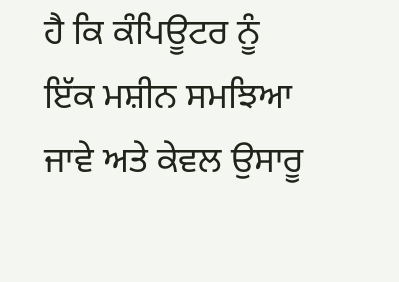ਹੈ ਕਿ ਕੰਪਿਊਟਰ ਨੂੰ ਇੱਕ ਮਸ਼ੀਨ ਸਮਝਿਆ ਜਾਵੇ ਅਤੇ ਕੇਵਲ ਉਸਾਰੂ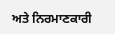ਅਤੇ ਨਿਰਮਾਣਕਾਰੀ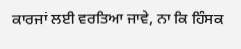ਕਾਰਜਾਂ ਲਈ ਵਰਤਿਆ ਜਾਵੇ, ਨਾ ਕਿ ਹਿੰਸਕ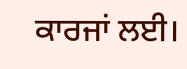ਕਾਰਜਾਂ ਲਈ।